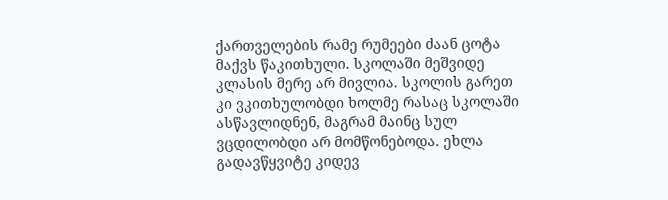ქართველების რამე რუმეები ძაან ცოტა მაქვს წაკითხული. სკოლაში მეშვიდე კლასის მერე არ მივლია. სკოლის გარეთ კი ვკითხულობდი ხოლმე რასაც სკოლაში ასწავლიდნენ, მაგრამ მაინც სულ ვცდილობდი არ მომწონებოდა. ეხლა გადავწყვიტე კიდევ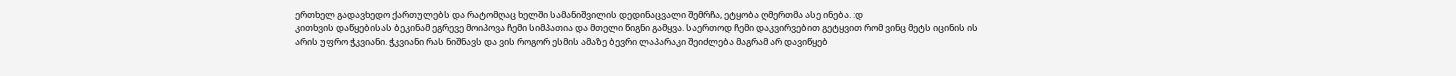ერთხელ გადავხედო ქართულებს და რატომღაც ხელში სამანიშვილის დედინაცვალი შემრჩა, ეტყობა ღმერთმა ასე ინება. :დ
კითხვის დაწყებისას ბეკინამ ეგრევე მოიპოვა ჩემი სიმპათია და მთელი წიგნი გამყვა. საერთოდ ჩემი დაკვირვებით გეტყვით რომ ვინც მეტს იცინის ის არის უფრო ჭკვიანი. ჭკვიანი რას ნიშნავს და ვის როგორ ესმის ამაზე ბევრი ლაპარაკი შეიძლება მაგრამ არ დავიწყებ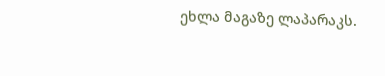ეხლა მაგაზე ლაპარაკს.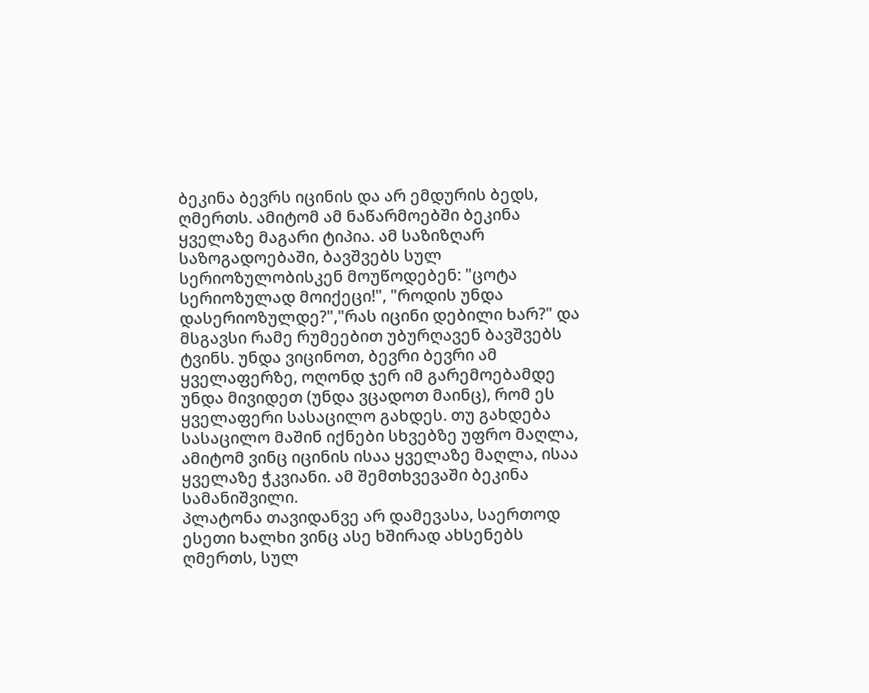ბეკინა ბევრს იცინის და არ ემდურის ბედს, ღმერთს. ამიტომ ამ ნაწარმოებში ბეკინა ყველაზე მაგარი ტიპია. ამ საზიზღარ საზოგადოებაში, ბავშვებს სულ სერიოზულობისკენ მოუწოდებენ: "ცოტა სერიოზულად მოიქეცი!", "როდის უნდა დასერიოზულდე?","რას იცინი დებილი ხარ?" და მსგავსი რამე რუმეებით უბურღავენ ბავშვებს ტვინს. უნდა ვიცინოთ, ბევრი ბევრი ამ ყველაფერზე, ოღონდ ჯერ იმ გარემოებამდე უნდა მივიდეთ (უნდა ვცადოთ მაინც), რომ ეს ყველაფერი სასაცილო გახდეს. თუ გახდება სასაცილო მაშინ იქნები სხვებზე უფრო მაღლა, ამიტომ ვინც იცინის ისაა ყველაზე მაღლა, ისაა ყველაზე ჭკვიანი. ამ შემთხვევაში ბეკინა სამანიშვილი.
პლატონა თავიდანვე არ დამევასა, საერთოდ ესეთი ხალხი ვინც ასე ხშირად ახსენებს ღმერთს, სულ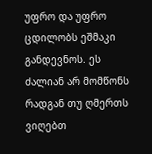უფრო და უფრო ცდილობს ეშმაკი განდევნოს. ეს ძალიან არ მომწონს რადგან თუ ღმერთს ვიღებთ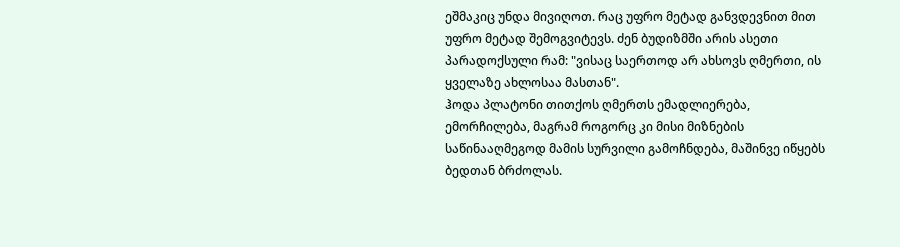ეშმაკიც უნდა მივიღოთ. რაც უფრო მეტად განვდევნით მით უფრო მეტად შემოგვიტევს. ძენ ბუდიზმში არის ასეთი პარადოქსული რამ: "ვისაც საერთოდ არ ახსოვს ღმერთი, ის ყველაზე ახლოსაა მასთან".
ჰოდა პლატონი თითქოს ღმერთს ემადლიერება, ემორჩილება, მაგრამ როგორც კი მისი მიზნების საწინააღმეგოდ მამის სურვილი გამოჩნდება, მაშინვე იწყებს ბედთან ბრძოლას.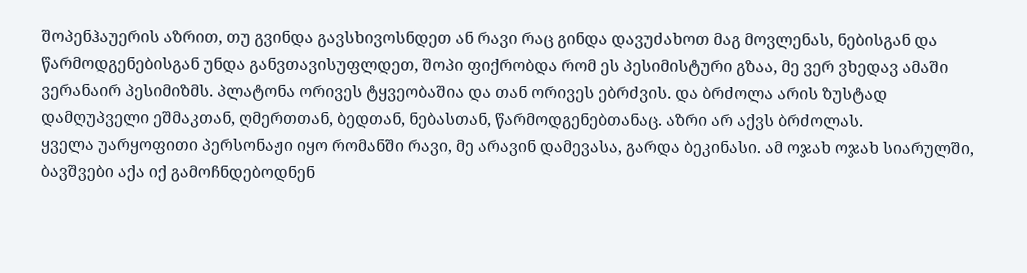შოპენჰაუერის აზრით, თუ გვინდა გავსხივოსნდეთ ან რავი რაც გინდა დავუძახოთ მაგ მოვლენას, ნებისგან და წარმოდგენებისგან უნდა განვთავისუფლდეთ, შოპი ფიქრობდა რომ ეს პესიმისტური გზაა, მე ვერ ვხედავ ამაში ვერანაირ პესიმიზმს. პლატონა ორივეს ტყვეობაშია და თან ორივეს ებრძვის. და ბრძოლა არის ზუსტად დამღუპველი ეშმაკთან, ღმერთთან, ბედთან, ნებასთან, წარმოდგენებთანაც. აზრი არ აქვს ბრძოლას.
ყველა უარყოფითი პერსონაჟი იყო რომანში რავი, მე არავინ დამევასა, გარდა ბეკინასი. ამ ოჯახ ოჯახ სიარულში, ბავშვები აქა იქ გამოჩნდებოდნენ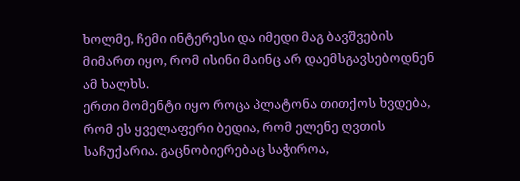ხოლმე, ჩემი ინტერესი და იმედი მაგ ბავშვების მიმართ იყო, რომ ისინი მაინც არ დაემსგავსებოდნენ ამ ხალხს.
ერთი მომენტი იყო როცა პლატონა თითქოს ხვდება, რომ ეს ყველაფერი ბედია, რომ ელენე ღვთის საჩუქარია. გაცნობიერებაც საჭიროა,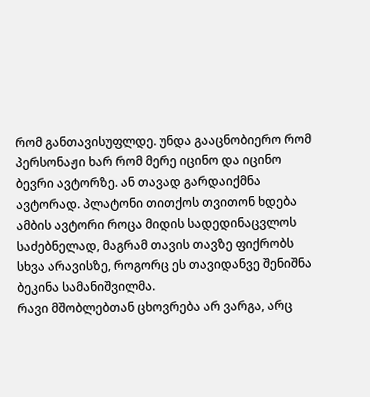რომ განთავისუფლდე. უნდა გააცნობიერო რომ პერსონაჟი ხარ რომ მერე იცინო და იცინო ბევრი ავტორზე. ან თავად გარდაიქმნა ავტორად. პლატონი თითქოს თვითონ ხდება ამბის ავტორი როცა მიდის სადედინაცვლოს საძებნელად, მაგრამ თავის თავზე ფიქრობს სხვა არავისზე, როგორც ეს თავიდანვე შენიშნა ბეკინა სამანიშვილმა.
რავი მშობლებთან ცხოვრება არ ვარგა, არც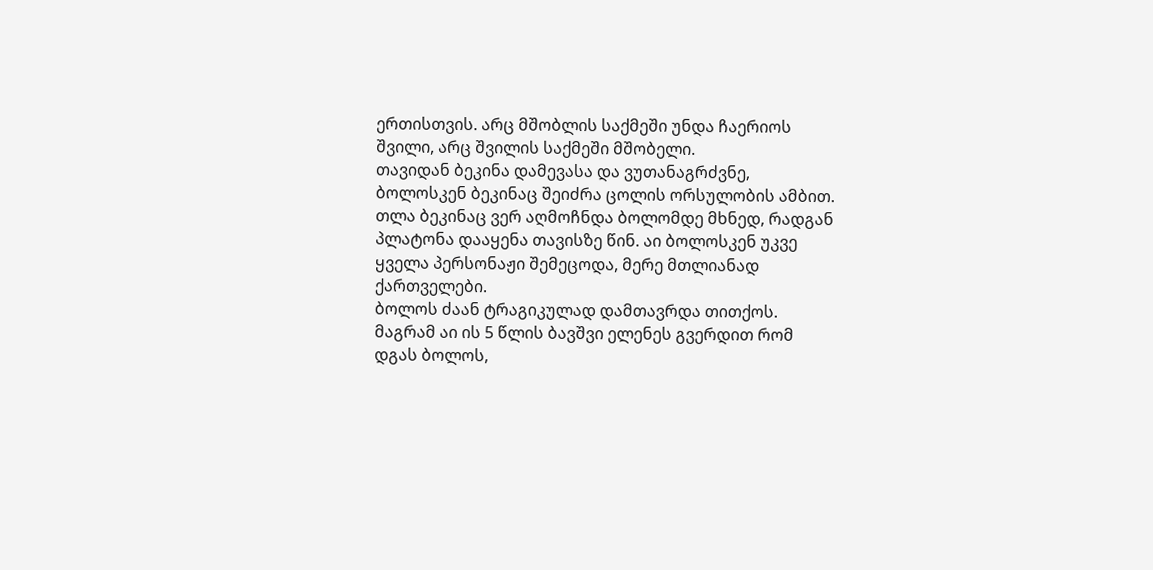ერთისთვის. არც მშობლის საქმეში უნდა ჩაერიოს შვილი, არც შვილის საქმეში მშობელი.
თავიდან ბეკინა დამევასა და ვუთანაგრძვნე, ბოლოსკენ ბეკინაც შეიძრა ცოლის ორსულობის ამბით. თლა ბეკინაც ვერ აღმოჩნდა ბოლომდე მხნედ, რადგან პლატონა დააყენა თავისზე წინ. აი ბოლოსკენ უკვე ყველა პერსონაჟი შემეცოდა, მერე მთლიანად ქართველები.
ბოლოს ძაან ტრაგიკულად დამთავრდა თითქოს. მაგრამ აი ის 5 წლის ბავშვი ელენეს გვერდით რომ დგას ბოლოს,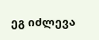ეგ იძლევა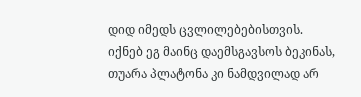დიდ იმედს ცვლილებებისთვის. იქნებ ეგ მაინც დაემსგავსოს ბეკინას, თუარა პლატონა კი ნამდვილად არ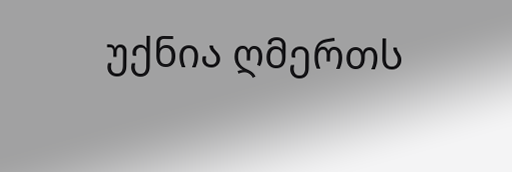უქნია ღმერთს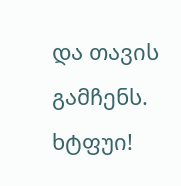და თავის გამჩენს.
ხტფუი!